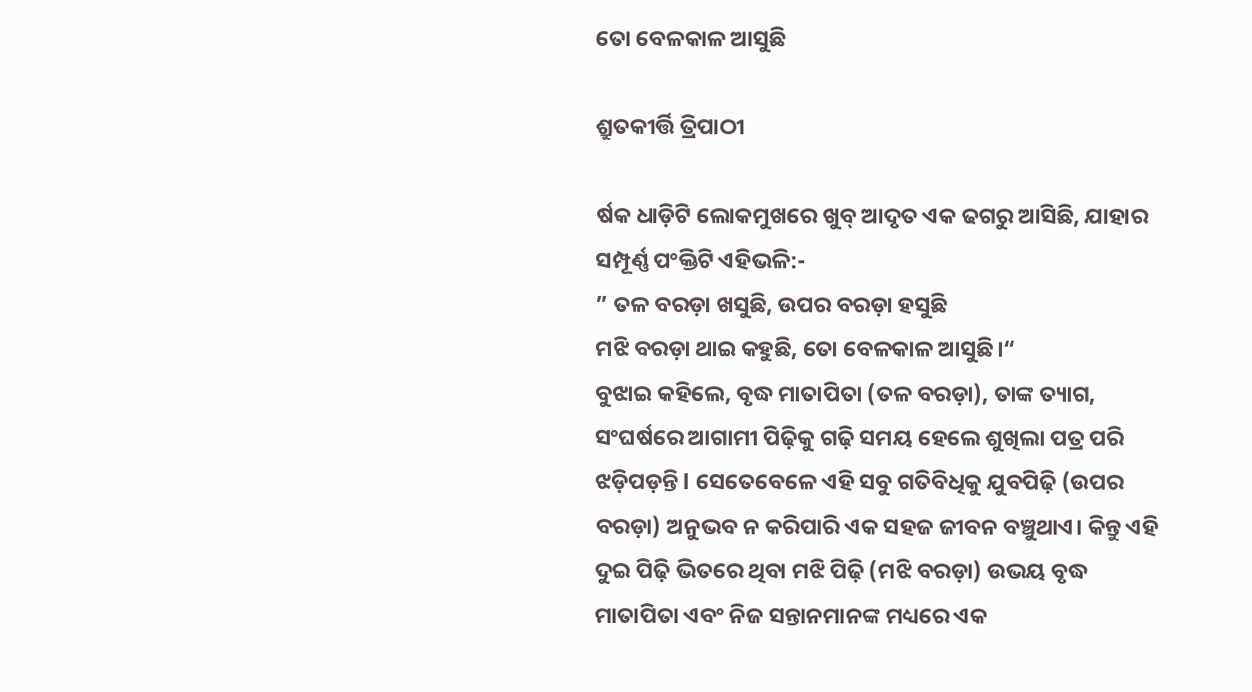ତୋ ବେଳକାଳ ଆସୁଛି

ଶ୍ରୁତକୀର୍ତ୍ତି ତ୍ରିପାଠୀ

ର୍ଷକ ଧାଡ଼ିଟି ଲୋକମୁଖରେ ଖୁବ୍‌ ଆଦୃତ ଏକ ଢଗରୁ ଆସିଛି, ଯାହାର ସମ୍ପୂର୍ଣ୍ଣ ପଂକ୍ତିଟି ଏହିଭଳି:-
” ତଳ ବରଡ଼ା ଖସୁଛି, ଉପର ବରଡ଼ା ହସୁଛି
ମଝି ବରଡ଼ା ଥାଇ କହୁଛି, ତୋ ବେଳକାଳ ଆସୁଛି।“
ବୁଝାଇ କହିଲେ, ବୃଦ୍ଧ ମାତାପିତା (ତଳ ବରଡ଼ା), ତାଙ୍କ ତ୍ୟାଗ, ସଂଘର୍ଷରେ ଆଗାମୀ ପିଢ଼ିକୁ ଗଢ଼ି ସମୟ ହେଲେ ଶୁଖିଲା ପତ୍ର ପରି ଝଡ଼ିପଡ଼ନ୍ତି l ସେତେବେଳେ ଏହି ସବୁ ଗତିବିଧିକୁ ଯୁବପିଢ଼ି (ଉପର ବରଡ଼ା) ଅନୁଭବ ନ କରିପାରି ଏକ ସହଜ ଜୀବନ ବଞ୍ଚୁଥାଏ। କିନ୍ତୁ ଏହି ଦୁଇ ପିଢ଼ି ଭିତରେ ଥିବା ମଝି ପିଢ଼ି (ମଝି ବରଡ଼ା) ଉଭୟ ବୃଦ୍ଧ ମାତାପିତା ଏବଂ ନିଜ ସନ୍ତାନମାନଙ୍କ ମଧ୍ୟରେ ଏକ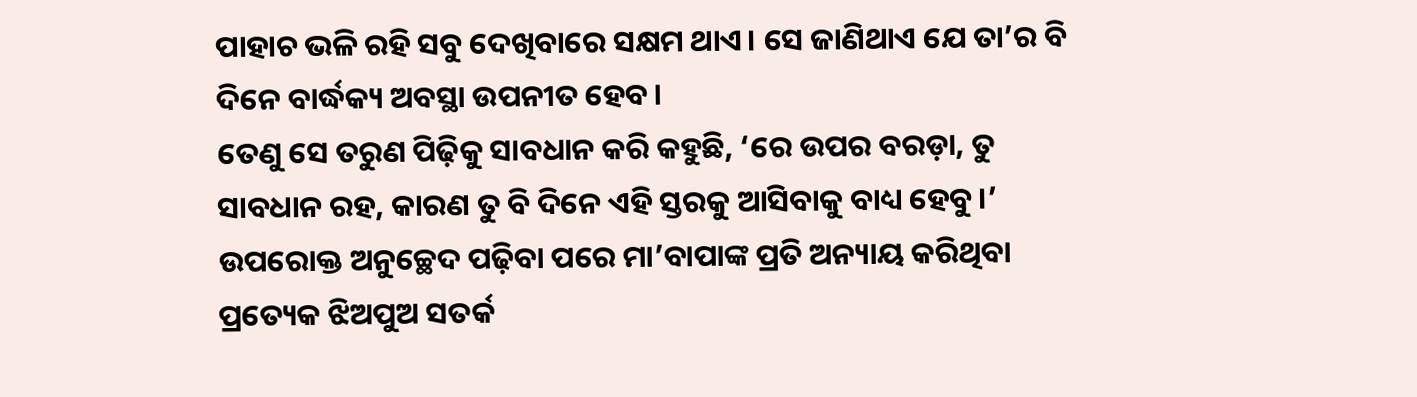ପାହାଚ ଭଳି ରହି ସବୁ ଦେଖିବାରେ ସକ୍ଷମ ଥାଏ। ସେ ଜାଣିଥାଏ ଯେ ତା’ର ବି ଦିନେ ବାର୍ଦ୍ଧକ୍ୟ ଅବସ୍ଥା ଉପନୀତ ହେବ।
ତେଣୁ ସେ ତରୁଣ ପିଢ଼ିକୁ ସାବଧାନ କରି କହୁଛି, ‘ରେ ଉପର ବରଡ଼ା, ତୁ ସାବଧାନ ରହ, କାରଣ ତୁ ବି ଦିନେ ଏହି ସ୍ତରକୁ ଆସିବାକୁ ବାଧ୍ୟ ହେବୁ।’
ଉପରୋକ୍ତ ଅନୁଚ୍ଛେଦ ପଢ଼ିବା ପରେ ମା’ବାପାଙ୍କ ପ୍ରତି ଅନ୍ୟାୟ କରିଥିବା ପ୍ରତ୍ୟେକ ଝିଅପୁଅ ସତର୍କ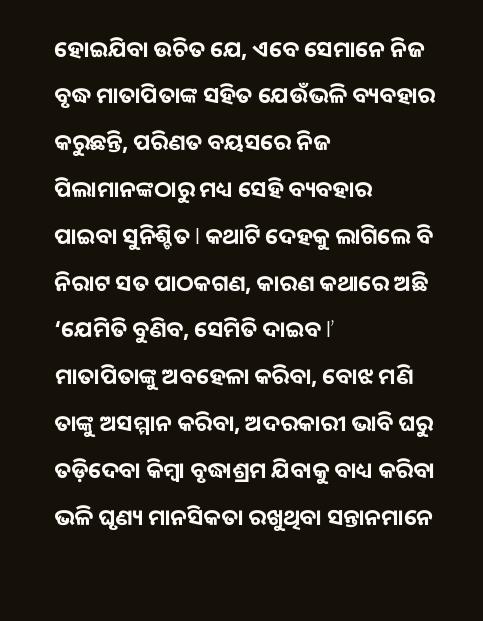ହୋଇଯିବା ଉଚିତ ଯେ, ଏବେ ସେମାନେ ନିଜ ବୃଦ୍ଧ ମାତାପିତାଙ୍କ ସହିତ ଯେଉଁଭଳି ବ୍ୟବହାର କରୁଛନ୍ତି, ପରିଣତ ବୟସରେ ନିଜ ପିଲାମାନଙ୍କଠାରୁ ମଧ୍ୟ ସେହି ବ୍ୟବହାର ପାଇବା ସୁନିଶ୍ଚିତ l କଥାଟି ଦେହକୁ ଲାଗିଲେ ବି ନିରାଟ ସତ ପାଠକଗଣ, କାରଣ କଥାରେ ଅଛି ‘ଯେମିତି ବୁଣିବ, ସେମିତି ଦାଇବ l’
ମାତାପିତାଙ୍କୁ ଅବହେଳା କରିବା, ବୋଝ ମଣି ତାଙ୍କୁ ଅସମ୍ମାନ କରିବା, ଅଦରକାରୀ ଭାବି ଘରୁ ତଡ଼ିଦେବା କିମ୍ବା ବୃଦ୍ଧାଶ୍ରମ ଯିବାକୁ ବାଧ୍ୟ କରିବା ଭଳି ଘୃଣ୍ୟ ମାନସିକତା ରଖୁଥିବା ସନ୍ତାନମାନେ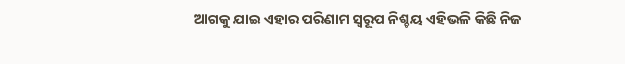ଆଗକୁ ଯାଇ ଏହାର ପରିଣାମ ସ୍ବରୂପ ନିଶ୍ଚୟ ଏହିଭଳି କିଛି ନିଜ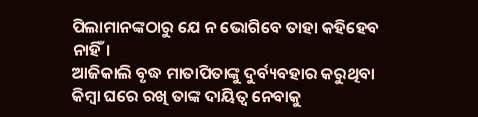ପିଲାମାନଙ୍କଠାରୁ ଯେ ନ ଭୋଗିବେ ତାହା କହିହେବ ନାହିଁ।
ଆଜିକାଲି ବୃଦ୍ଧ ମାତାପିତାଙ୍କୁ ଦୁର୍ବ୍ୟବହାର କରୁଥିବା କିମ୍ବା ଘରେ ରଖି ତାଙ୍କ ଦାୟିତ୍ୱ ନେବାକୁ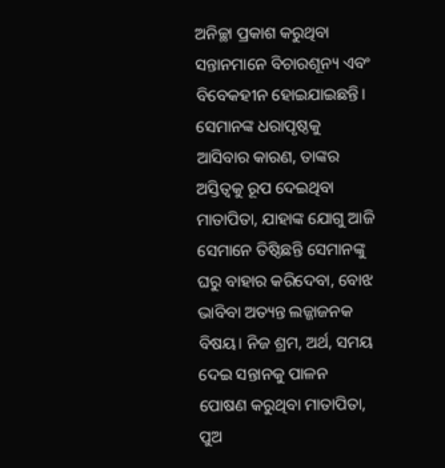ଅନିଚ୍ଛା ପ୍ରକାଶ କରୁଥିବା ସନ୍ତାନମାନେ ବିଚାରଶୂନ୍ୟ ଏବଂ ବିବେକହୀନ ହୋଇଯାଇଛନ୍ତି। ସେମାନଙ୍କ ଧରାପୃଷ୍ଠକୁ ଆସିବାର କାରଣ, ତାଙ୍କର ଅସ୍ତିତ୍ୱକୁ ରୂପ ଦେଇଥିବା ମାତାପିତା, ଯାହାଙ୍କ ଯୋଗୁ ଆଜି ସେମାନେ ତିଷ୍ଠିଛନ୍ତି ସେମାନଙ୍କୁ ଘରୁ ବାହାର କରିଦେବା, ବୋଝ ଭାବିବା ଅତ୍ୟନ୍ତ ଲଜ୍ଜାଜନକ ବିଷୟ। ନିଜ ଶ୍ରମ, ଅର୍ଥ, ସମୟ ଦେଇ ସନ୍ତାନକୁ ପାଳନ ପୋଷଣ କରୁଥିବା ମାତାପିତା, ପୁଅ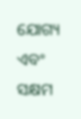ଯୋଗ୍ୟ ଏବଂ ସକ୍ଷମ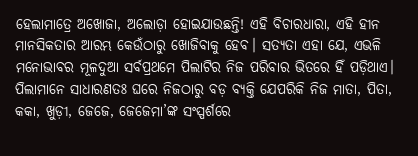ହେଲାମାତ୍ରେ ଅଖୋଜା, ଅଲୋଡ଼ା ହୋଇଯାଉଛନ୍ତି! ଏହି ବିଚାରଧାରା, ଏହି ହୀନ ମାନସିକତାର ଆରମ୍ଭ କେଉଁଠାରୁ ଖୋଜିବାକୁ ହେବ। ସତ୍ୟତା ଏହା ଯେ, ଏଭଳି ମନୋଭାବର ମୂଳଦୁଆ ସର୍ବପ୍ରଥମେ ପିଲାଟିର ନିଜ ପରିବାର ଭିତରେ ହିଁ ପଡ଼ିଥାଏ।
ପିଲାମାନେ ସାଧାରଣତଃ ଘରେ ନିଜଠାରୁ ବଡ଼ ବ୍ୟକ୍ତି ଯେପରିକି ନିଜ ମାତା, ପିତା, କକା, ଖୁଡ଼ୀ, ଜେଜେ, ଜେଜେମା’ଙ୍କ ସଂସ୍ପର୍ଶରେ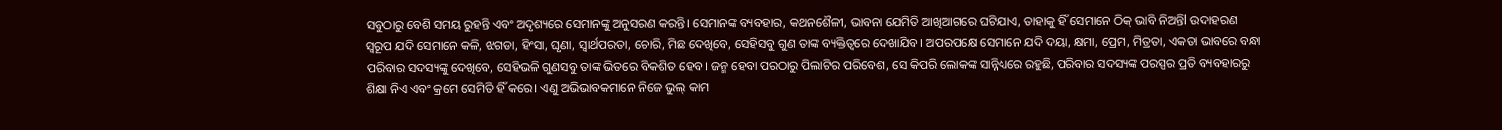ସବୁଠାରୁ ବେଶି ସମୟ ରୁହନ୍ତି ଏବଂ ଅଦୃଶ୍ୟରେ ସେମାନଙ୍କୁ ଅନୁସରଣ କରନ୍ତି। ସେମାନଙ୍କ ବ୍ୟବହାର, କଥନଶୈଳୀ, ଭାବନା ଯେମିତି ଆଖିଆଗରେ ଘଟିଯାଏ, ତାହାକୁ ହିଁ ସେମାନେ ଠିକ୍‌ ଭାବି ନିଅନ୍ତିl ଉଦାହରଣ ସ୍ବରୂପ ଯଦି ସେମାନେ କଳି, ଝଗଡା, ହିଂସା, ଘୃଣା, ସ୍ବାର୍ଥପରତା, ଚୋରି, ମିଛ ଦେଖିବେ, ସେହିସବୁ ଗୁଣ ତାଙ୍କ ବ୍ୟକ୍ତିତ୍ୱରେ ଦେଖାଯିବ। ଅପରପକ୍ଷେ ସେମାନେ ଯଦି ଦୟା, କ୍ଷମା, ପ୍ରେମ, ମିତ୍ରତା, ଏକତା ଭାବରେ ବନ୍ଧା ପରିବାର ସଦସ୍ୟଙ୍କୁ ଦେଖିବେ, ସେହିଭଳି ଗୁଣସବୁ ତାଙ୍କ ଭିତରେ ବିକଶିତ ହେବ। ଜନ୍ମ ହେବା ପରଠାରୁ ପିଲାଟିର ପରିବେଶ, ସେ କିପରି ଲୋକଙ୍କ ସାନ୍ନିଧ୍ୟରେ ରହୁଛି, ପରିବାର ସଦସ୍ୟଙ୍କ ପରସ୍ପର ପ୍ରତି ବ୍ୟବହାରରୁ ଶିକ୍ଷା ନିଏ ଏବଂ କ୍ରମେ ସେମିତି ହିଁ କରେ। ଏଣୁ ଅଭିଭାବକମାନେ ନିଜେ ଭୁଲ୍‌ କାମ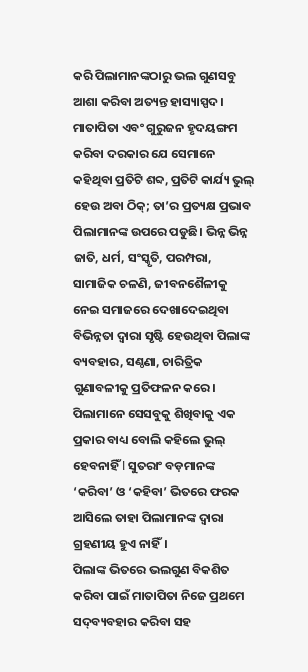କରି ପିଲାମାନଙ୍କଠାରୁ ଭଲ ଗୁଣସବୁ ଆଶା କରିବା ଅତ୍ୟନ୍ତ ହାସ୍ୟାସ୍ପଦ।
ମାତାପିତା ଏବଂ ଗୁରୁଜନ ହୃଦୟଙ୍ଗମ କରିବା ଦରକାର ଯେ ସେମାନେ କହିଥିବା ପ୍ରତିଟି ଶବ୍ଦ, ପ୍ରତିଟି କାର୍ଯ୍ୟ ଭୁଲ୍‌ ହେଉ ଅବା ଠିକ୍‌; ତା’ର ପ୍ରତ୍ୟକ୍ଷ ପ୍ରଭାବ ପିଲାମାନଙ୍କ ଉପରେ ପଡୁଛି। ଭିନ୍ନ ଭିନ୍ନ ଜାତି, ଧର୍ମ, ସଂସ୍କୃତି, ପରମ୍ପରା, ସାମାଜିକ ଚଳଣି, ଜୀବନଶୈଳୀକୁ ନେଇ ସମାଜରେ ଦେଖାଦେଇଥିବା ବିଭିନ୍ନତା ଦ୍ୱାରା ସୃଷ୍ଟି ହେଉଥିବା ପିଲାଙ୍କ ବ୍ୟବହାର, ସଣ୍ଠଣା, ଚାରିତ୍ରିକ ଗୁଣାବଳୀକୁ ପ୍ରତିଫଳନ କରେ। ପିଲାମାନେ ସେସବୁକୁ ଶିଖିବାକୁ ଏକ ପ୍ରକାର ବାଧ୍ୟ ବୋଲି କହିଲେ ଭୁଲ୍‌ ହେବନାହିଁ l ସୁତରାଂ ବଡ଼ମାନଙ୍କ ‘କରିବା’ ଓ ‘କହିବା’ ଭିତରେ ଫରକ ଆସିଲେ ତାହା ପିଲାମାନଙ୍କ ଦ୍ୱାରା ଗ୍ରହଣୀୟ ହୁଏ ନାହିଁ।
ପିଲାଙ୍କ ଭିତରେ ଭଲଗୁଣ ବିକଶିତ କରିବା ପାଇଁ ମାତାପିତା ନିଜେ ପ୍ରଥମେ ସଦ୍‌ବ୍ୟବହାର କରିବା ସହ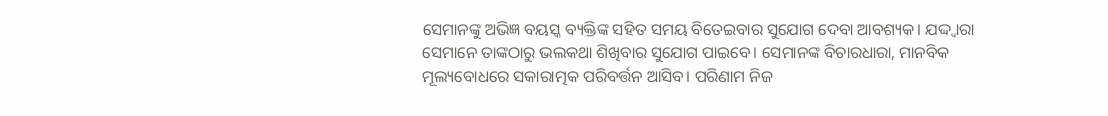ସେମାନଙ୍କୁ ଅଭିଜ୍ଞ ବୟସ୍କ ବ୍ୟକ୍ତିଙ୍କ ସହିତ ସମୟ ବିତେଇବାର ସୁଯୋଗ ଦେବା ଆବଶ୍ୟକ। ଯଦ୍ଦ୍ବାରା ସେମାନେ ତାଙ୍କଠାରୁ ଭଲକଥା ଶିଖିବାର ସୁଯୋଗ ପାଇବେ। ସେମାନଙ୍କ ବିଚାରଧାରା, ମାନବିକ ମୂଲ୍ୟବୋଧରେ ସକାରାତ୍ମକ ପରିବର୍ତ୍ତନ ଆସିବ। ପରିଣାମ ନିଜ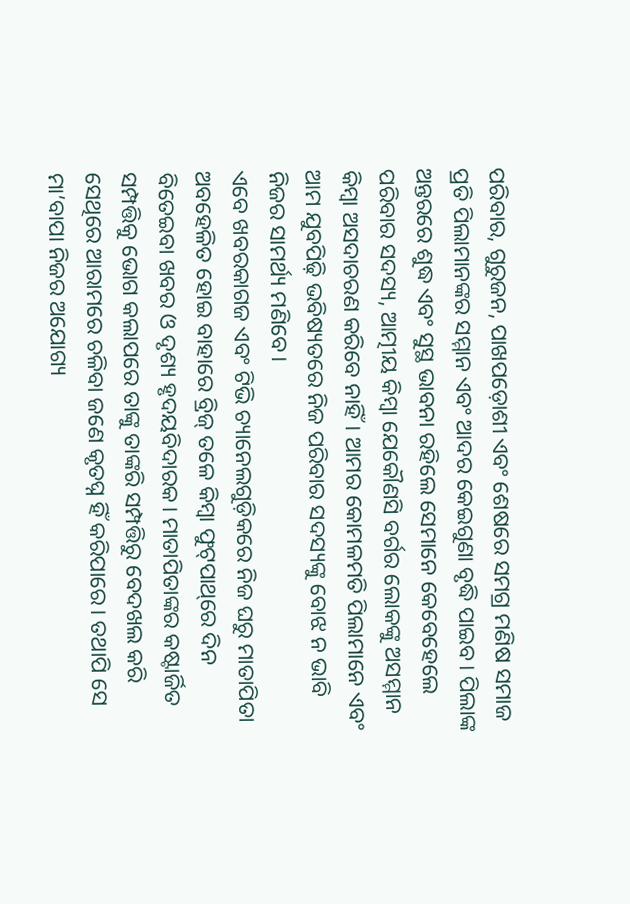ପରିବାର, ଗୁରୁଜନ, ପାଖପଡ଼ୋଶୀ ଏବଂ ଶେଷରେ ସମଗ୍ର ମଣିଷ ସମାଜ ପ୍ରତି ପିଲାମାନଙ୍କର ସମ୍ମାନ ଏବଂ ଆଦର କେଇଗୁଣା ବୃଦ୍ଧି ପାଇବ। ପିଲାଙ୍କ ଅନ୍ତରରେ ଶୁଦ୍ଧ ଏବଂ ସୁସ୍ଥ ଭାବନା ରହିଲେ ସେମାନେ କେବେହେଲେ ପରିବାର ସଦସ୍ୟ, ଆତ୍ମୀୟ କିମ୍ବା ଯେକୌଣସି ବର୍ଗର ଲୋକଙ୍କୁ ଅସମ୍ମାନ କିମ୍ବା ଅସଦାଚରଣ କରିବେ ନାହିଁ। ଆମର କୋମଳମତି ପିଲାମାନେ ଏବଂ ଆମ ଯୁବପିଢ଼ି ଭବିଷ୍ୟତରେ ନିଜ ପରିବାର ସଦସ୍ୟଙ୍କୁ ବୋଝ ନ ଭାବି ନିଜର ସାମର୍ଥ୍ୟ ମଣିବେ।
ଏବେ ଖବରକାଗଜ ଏବଂ ଟିଭି ଚ୍ୟାନେଲଗୁଡ଼ିକରେ ନିଜ ଘରୁ ମାତାପିତା ଅବହେଳିତ ହୋଇ ବାହାରେ ବ୍ରିଜ୍‌ ତଳେ କିମ୍ବା ଫୁଟ୍‌ପାଥ୍‌ରେ ଦିନ ବିତେଇବା ଖବର ଓ ଦୃଶ୍ୟ ହୃଦୟବିଦାରକ। ମାତାପିତାଙ୍କର କଷ୍ଟାର୍ଜିତ ସମ୍ପତ୍ତିକୁ ଭୋଗ କଲାପରେ ତାଙ୍କୁ ତାଙ୍କରି ସମ୍ପତ୍ତିରୁ ବେଦଖଲ କରି ସେଥିରେ ଆରାମରେ ଚଳିବା ଜଣେ କୃତଘ୍ନ ହିଁ କରିପାରେ। ତଥାପି ସେ ମା’ବାପା ନିଜର ଅଯୋଗ୍ୟ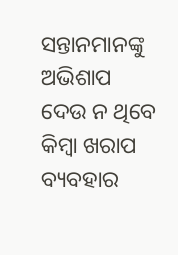ସନ୍ତାନମାନଙ୍କୁ ଅଭିଶାପ ଦେଉ ନ ଥିବେ କିମ୍ବା ଖରାପ ବ୍ୟବହାର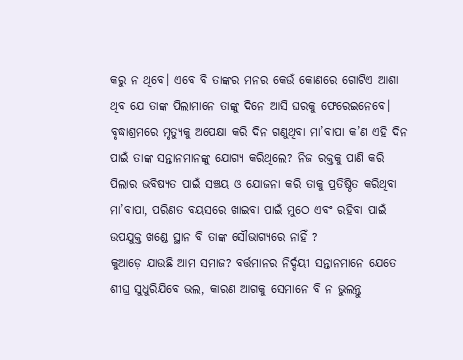କରୁ ନ ଥିବେ। ଏବେ ବି ତାଙ୍କର ମନର କେଉଁ କୋଣରେ ଗୋଟିଏ ଆଶା ଥିବ ଯେ ତାଙ୍କ ପିଲାମାନେ ତାଙ୍କୁ ଦିନେ ଆସି ଘରକୁ ଫେରେଇନେବେ।
ବୃଦ୍ଧାଶ୍ରମରେ ମୃତ୍ୟୁକୁ ଅପେକ୍ଷା କରି ଦିନ ଗଣୁଥିବା ମା’ବାପା କ’ଣ ଏହି ଦିନ ପାଇଁ ତାଙ୍କ ସନ୍ତାନମାନଙ୍କୁ ଯୋଗ୍ୟ କରିଥିଲେ? ନିଜ ରକ୍ତକୁ ପାଣି କରି ପିଲାର ଭବିଷ୍ୟତ ପାଇଁ ସଞ୍ଚୟ ଓ ଯୋଜନା କରି ତାକୁ ପ୍ରତିଷ୍ଠିତ କରିଥିବା ମା’ବାପା, ପରିଣତ ବୟସରେ ଖାଇବା ପାଇଁ ମୁଠେ ଏବଂ ରହିବା ପାଇଁ ଉପଯୁକ୍ତ ଖଣ୍ଡେ ସ୍ଥାନ ବି ତାଙ୍କ ସୌଭାଗ୍ୟରେ ନାହିଁ ?
କୁଆଡ଼େ ଯାଉଛି ଆମ ସମାଜ? ବର୍ତ୍ତମାନର ନିର୍ଦ୍ଦୟୀ ସନ୍ତାନମାନେ ଯେତେ ଶୀଘ୍ର ସୁଧୁରିଯିବେ ଭଲ, କାରଣ ଆଗକୁ ସେମାନେ ବି ନ ଭୁଲନ୍ତୁ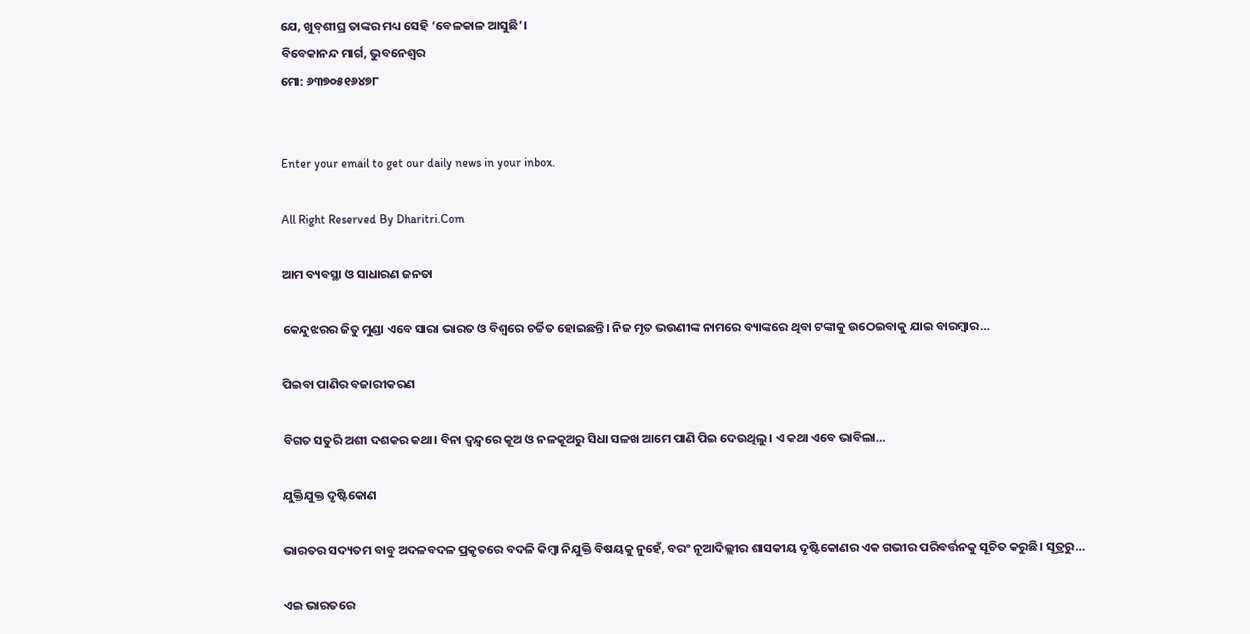ଯେ, ଖୁବ୍‌ଶୀଘ୍ର ତାଙ୍କର ମଧ୍ୟ ସେହି ‘ବେଳକାଳ ଆସୁଛି’।
ବିବେକାନନ୍ଦ ମାର୍ଗ, ଭୁବନେଶ୍ୱର
ମୋ: ୬୩୭୦୫୧୬୪୭୮


Enter your email to get our daily news in your inbox.

All Right Reserved By Dharitri.Com

ଆମ ବ୍ୟବସ୍ଥା ଓ ସାଧାରଣ ଜନତା

କେନ୍ଦୁଝରର ଜିତୁ ମୁଣ୍ଡା ଏବେ ସାରା ଭାରତ ଓ ବିଶ୍ୱରେ ଚର୍ଚ୍ଚିତ ହୋଇଛନ୍ତି। ନିଜ ମୃତ ଭଉଣୀଙ୍କ ନାମରେ ବ୍ୟାଙ୍କରେ ଥିବା ଟଙ୍କାକୁ ଉଠେଇବାକୁ ଯାଇ ବାରମ୍ବାର…

ପିଇବା ପାଣିର ବଜାରୀକରଣ

ବିଗତ ସତୁରି ଅଶୀ ଦଶକର କଥା। ବିନା ଦ୍ୱନ୍ଦ୍ୱରେ କୂଅ ଓ ନଳକୂଅରୁ ସିଧା ସଳଖ ଆମେ ପାଣି ପିଇ ଦେଉଥିଲୁ। ଏ କଥା ଏବେ ଭାବିଲା…

ଯୁକ୍ତିଯୁକ୍ତ ଦୃଷ୍ଟିକୋଣ

ଭାରତର ସଦ୍ୟତମ ବାବୁ ଅଦଳବଦଳ ପ୍ରକୃତରେ ବଦଳି କିମ୍ବା ନିଯୁକ୍ତି ବିଷୟକୁ ନୁହେଁ, ବରଂ ନୂଆଦିଲ୍ଲୀର ଶାସକୀୟ ଦୃଷ୍ଟିକୋଣର ଏକ ଗଭୀର ପରିବର୍ତ୍ତନକୁ ସୂଚିତ କରୁଛି। ସୂତ୍ରରୁ…

ଏଇ ଭାରତରେ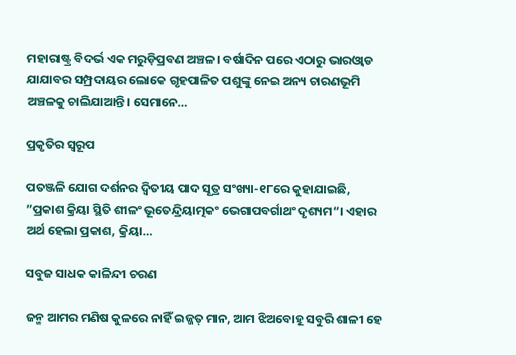ମହାରାଷ୍ଟ୍ର ବିଦର୍ଭ ଏକ ମରୁଡ଼ିପ୍ରବଣ ଅଞ୍ଚଳ। ବର୍ଷାଦିନ ପରେ ଏଠାରୁ ଭାରଓ୍ବାଡ ଯାଯାବର ସମ୍ପ୍ରଦାୟର ଲୋକେ ଗୃହପାଳିତ ପଶୁଙ୍କୁ ନେଇ ଅନ୍ୟ ଚାରଣଭୂମି ଅଞ୍ଚଳକୁ ଚାଲିଯାଆନ୍ତି। ସେମାନେ…

ପ୍ରକୃତିର ସ୍ବରୂପ

ପତଞ୍ଜଳି ଯୋଗ ଦର୍ଶନର ଦ୍ୱିତୀୟ ପାଦ ସୂତ୍ର ସଂଖ୍ୟା-୧୮ରେ କୁହାଯାଇଛି, ”ପ୍ରକାଶ କ୍ରିୟା ସ୍ଥିତି ଶୀଳଂ ଭୂତେନ୍ଦ୍ରିୟାତ୍ମକଂ ଭେଗାପବର୍ଗାଥଂ ଦୃଶ୍ୟମ“। ଏହାର ଅର୍ଥ ହେଲା ପ୍ରକାଶ, କ୍ରିୟା…

ସବୁଜ ସାଧକ କାଳିନ୍ଦୀ ଚରଣ

ଜନ୍ମ ଆମର ମଣିଷ କୁଳରେ ନାହିଁ ଇଜ୍ଜତ୍‌ ମାନ, ଆମ ଝିଅବୋହୂ ସବୁରି ଶାଳୀ ହେ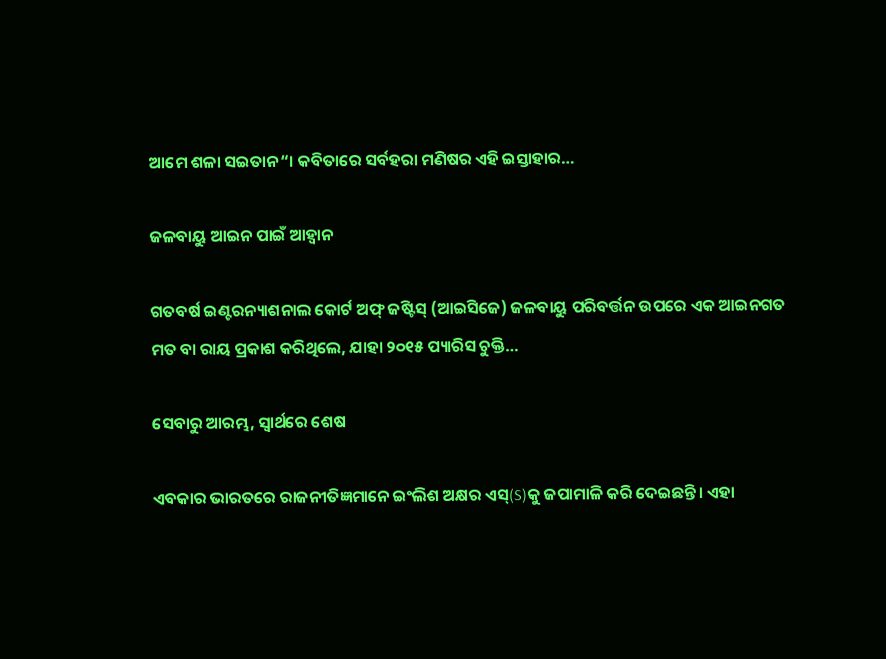ଆମେ ଶଳା ସଇତାନ“। କବିତାରେ ସର୍ବହରା ମଣିଷର ଏହି ଇସ୍ତାହାର…

ଜଳବାୟୁ ଆଇନ ପାଇଁ ଆହ୍ବାନ

ଗତବର୍ଷ ଇଣ୍ଟରନ୍ୟାଶନାଲ କୋର୍ଟ ଅଫ୍‌ ଜଷ୍ଟିସ୍‌ (ଆଇସିଜେ) ଜଳବାୟୁ ପରିବର୍ତ୍ତନ ଉପରେ ଏକ ଆଇନଗତ ମତ ବା ରାୟ ପ୍ରକାଶ କରିଥିଲେ, ଯାହା ୨୦୧୫ ପ୍ୟାରିସ ଚୁକ୍ତି…

ସେବାରୁ ଆରମ୍ଭ, ସ୍ୱାର୍ଥରେ ଶେଷ

ଏବକାର ଭାରତରେ ରାଜନୀତିଜ୍ଞମାନେ ଇଂଲିଶ ଅକ୍ଷର ଏସ୍‌(S)କୁ ଜପାମାଳି କରି ଦେଇଛନ୍ତି। ଏହା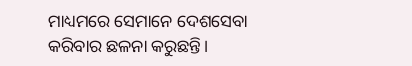ମାଧ୍ୟମରେ ସେମାନେ ଦେଶସେବା କରିବାର ଛଳନା କରୁଛନ୍ତି।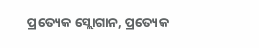ପ୍ରତ୍ୟେକ ସ୍ଲୋଗାନ, ପ୍ରତ୍ୟେକ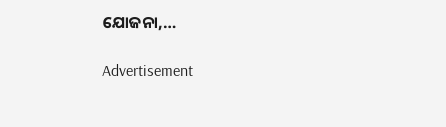ଯୋଜନା,…

Advertisement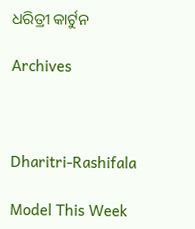ଧରିତ୍ରୀ କାର୍ଟୁନ

Archives



Dharitri-Rashifala

Model This Week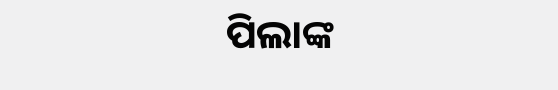ପିଲାଙ୍କ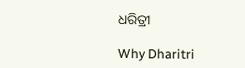ଧରିତ୍ରୀ

Why Dharitri